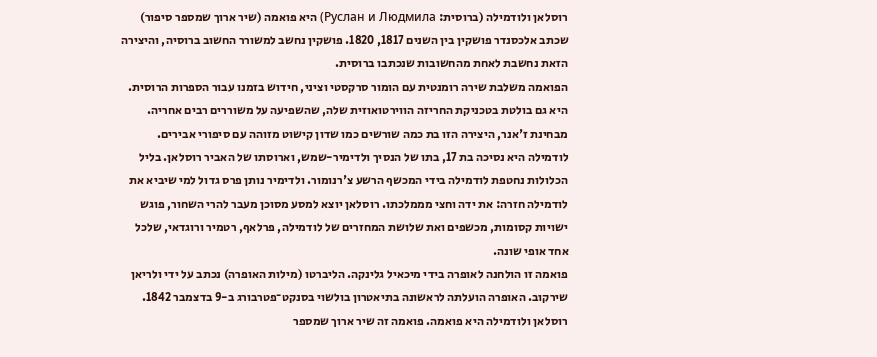רוסלאן ולודמילה (ברוסית: Руслан и Людмила) היא פואמה (שיר ארוך שמספר סיפור) שכתב אלכסנדר פושקין בין השנים 1817, 1820. פושקין נחשב למשורר החשוב ברוסיה, והיצירה הזאת נחשבת לאחת מהחשובות שנכתבו ברוסית.
הפואמה משלבת שירה רומנטית עם הומור סרקסטי וציני, חידוש בזמנו עבור הספרות הרוסית. היא גם בולטת בטכניקת החריזה הווירטואוזית שלה, שהשפיעה על משוררים רבים אחריה. מבחינת ז'אנר, היצירה הזו בת כמה שורשים כמו שדון קישוט מזוהה עם סיפורי אבירים.
לודמילה היא נסיכה בת 17, בתו של הנסיך ולדימיר-שמש, וארוסתו של האביר רוסלאן. בליל הכלולות נחטפת לודמילה בידי המכשף הרשע צ'רנומור. ולדימיר נותן פרס גדול למי שיביא את לודמילה חזרה: את ידה וחצי מממלכתו. רוסלאן יוצא למסע מסוכן מעבר להרי השחור, פוגש ישויות קסומות, מכשפים ואת שלושת המחזרים של לודמילה, פרלאף, רטמיר ורוגדאי, שלכל אחד אופי שונה.
פואמה זו הולחנה לאופרה בידי מיכאיל גלינקה. הליברטו (מילות האופרה) נכתב על ידי ולריאן שירקוב. האופרה הועלתה לראשונה בתיאטרון בולשוי בסנקט־פטרבורג ב-9 בדצמבר 1842.
רוסלאן ולודמילה היא פואמה. פואמה זה שיר ארוך שמספר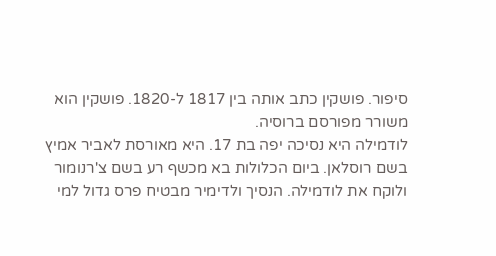סיפור. פושקין כתב אותה בין 1817 ל-1820. פושקין הוא משורר מפורסם ברוסיה.
לודמילה היא נסיכה יפה בת 17. היא מאורסת לאביר אמיץ בשם רוסלאן. ביום הכלולות בא מכשף רע בשם צ'רנומור ולוקח את לודמילה. הנסיך ולדימיר מבטיח פרס גדול למי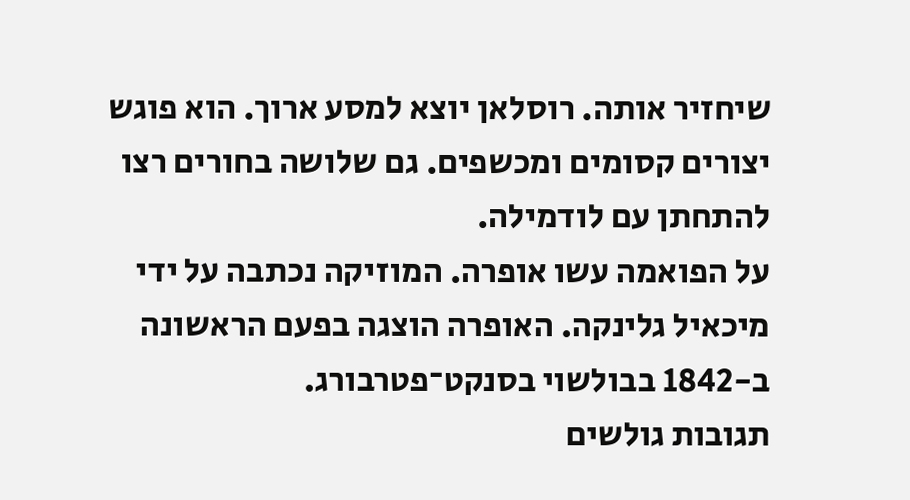שיחזיר אותה. רוסלאן יוצא למסע ארוך. הוא פוגש יצורים קסומים ומכשפים. גם שלושה בחורים רצו להתחתן עם לודמילה.
על הפואמה עשו אופרה. המוזיקה נכתבה על ידי מיכאיל גלינקה. האופרה הוצגה בפעם הראשונה ב-1842 בבולשוי בסנקט־פטרבורג.
תגובות גולשים